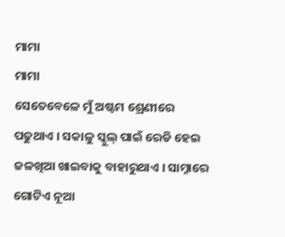ମାମା
ମାମା
ସେତେବେଳେ ମୁଁ ଅଷ୍ଟମ ଶ୍ରେଣୀରେ ପଢୁଥାଏ । ସକାଳୁ ସ୍କୁଲ୍ ପାଇଁ ରେଡି ହେଇ ଜଳଖିଆ ଖାଇବାକୁ ବାହାରୁଥାଏ । ସାମ୍ନାରେ ଗୋଟିଏ ନୂଆ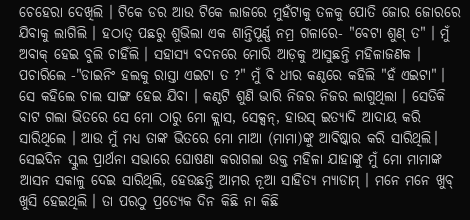ଚେହେରା ଦେଖିଲି । ଟିକେ ଡର ଆଉ ଟିକେ ଲାଜରେ ମୁହଁଟାକୁ ତଳକୁ ପୋତି ଜୋର ଜୋରରେ ଯିବାକୁ ଲାଗିଲି । ହଠାତ୍ ପଛରୁ ଶୁଭିଲା ଏକ ଶାନ୍ତିପୂର୍ଣ୍ଣ ନମ୍ର ଗଳାରେ- "ବେଟା ଶୁଣ୍ ତ" । ମୁଁ ଅବାକ୍ ହେଇ ବୁଲି ଚାହିଁଲି । ସହାସ୍ୟ ବଦନରେ ମୋରି ଆଡ଼କୁ ଆସୁଛନ୍ତି ମହିଳାଜଣକ । ପଚାରିଲେ -"ଡାଇନିଂ ହଲକୁ ରାସ୍ତା ଏଇଟା ତ ?" ମୁଁ ବି ଧୀର କଣ୍ଠରେ କହିଲି "ହଁ ଏଇଟା" । ସେ କହିଲେ ଚାଲ ସାଙ୍ଗ ହେଇ ଯିବା । କଣ୍ଠଟି ଶୁଣି ଭାରି ନିଜର ନିଜର ଲାଗୁଥିଲା । ସେତିକି ବାଟ ଗଲା ଭିତରେ ସେ ମୋ ଠାରୁ ମୋ କ୍ଲାସ, ସେକ୍ସନ୍, ହାଉସ୍ ଇତ୍ୟାଦି ଆଦାୟ କରି ସାରିଥିଲେ । ଆଉ ମୁଁ ମଧ୍ୟ ତାଙ୍କ ଭିତରେ ମୋ ମାଆ (ମାମା)ଙ୍କୁ ଆବିଷ୍କାର କରି ସାରିଥିଲି।
ସେଇଦିନ ସ୍କୁଲ ପ୍ରାର୍ଥନା ସଭାରେ ଘୋଷଣା କରାଗଲା ଉକ୍ତ ମହିଳା ଯାହାଙ୍କୁ ମୁଁ ମୋ ମାମାଙ୍କ ଆସନ ସକାଳୁ ଦେଇ ସାରିଥିଲି, ହେଉଛନ୍ତି ଆମର ନୂଆ ସାହିତ୍ୟ ମ୍ୟାଡାମ୍ । ମନେ ମନେ ଖୁବ୍ ଖୁସି ହେଇଥିଲି । ତା ପରଠୁ ପ୍ରତ୍ୟେକ ଦିନ କିଛି ନା କିଛି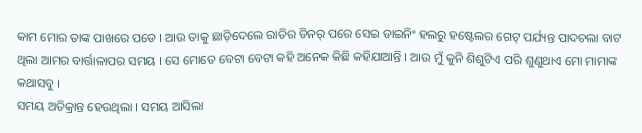କାମ ମୋର ତାଙ୍କ ପାଖରେ ପଡେ । ଆଉ ତାକୁ ଛାଡ଼ିଦେଲେ ରାତିର ଡିନର୍ ପରେ ସେଇ ଡାଇନିଂ ହଲରୁ ହଷ୍ଟେଲର ଗେଟ୍ ପର୍ଯ୍ୟନ୍ତ ପାଦଚଲା ବାଟ ଥିଲା ଆମର ବାର୍ତ୍ତାଳାପର ସମୟ । ସେ ମୋତେ ବେଟା ବେଟା କହି ଅନେକ କିଛି କହିଯାଆନ୍ତି । ଆଉ ମୁଁ କୁନି ଶିଶୁଟିଏ ପରି ଶୁଣୁଥାଏ ମୋ ମାମାଙ୍କ କଥାସବୁ ।
ସମୟ ଅତିକ୍ରାନ୍ତ ହେଉଥିଲା । ସମୟ ଆସିଲା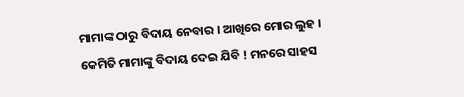ମାମାଙ୍କ ଠାରୁ ବିଦାୟ ନେବାର । ଆଖିରେ ମୋର ଲୁହ । କେମିତି ମାମାଙ୍କୁ ବିଦାୟ ଦେଇ ଯିବି ! ମନରେ ସାହସ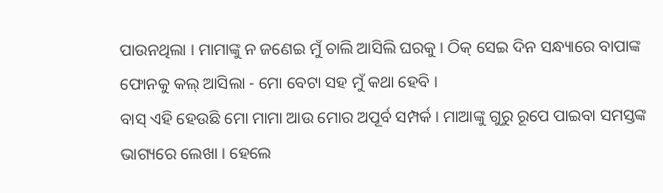ପାଉନଥିଲା । ମାମାଙ୍କୁ ନ ଜଣେଇ ମୁଁ ଚାଲି ଆସିଲି ଘରକୁ । ଠିକ୍ ସେଇ ଦିନ ସନ୍ଧ୍ୟାରେ ବାପାଙ୍କ ଫୋନକୁ କଲ୍ ଆସିଲା - ମୋ ବେଟା ସହ ମୁଁ କଥା ହେବି ।
ବାସ୍ ଏହି ହେଉଛି ମୋ ମାମା ଆଉ ମୋର ଅପୂର୍ବ ସମ୍ପର୍କ । ମାଆଙ୍କୁ ଗୁରୁ ରୂପେ ପାଇବା ସମସ୍ତଙ୍କ ଭାଗ୍ୟରେ ଲେଖା । ହେଲେ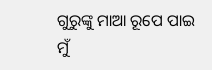ଗୁରୁଙ୍କୁ ମାଆ ରୂପେ ପାଇ ମୁଁ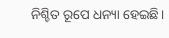ନିଶ୍ଚିତ ରୂପେ ଧନ୍ୟା ହେଇଛି।